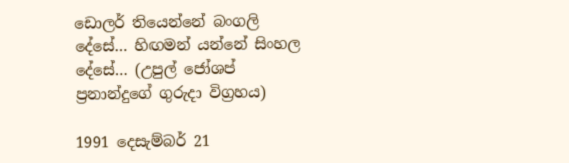ඩොලර් තියෙන්නේ බංගලි දේසේ… හිඟමන් යන්නේ සිංහල දේසේ… (උපුල් ජෝශප් ප්‍රනාන්දුගේ ගුරුදා විග්‍රහය)

1991 දෙසැම්බර් 21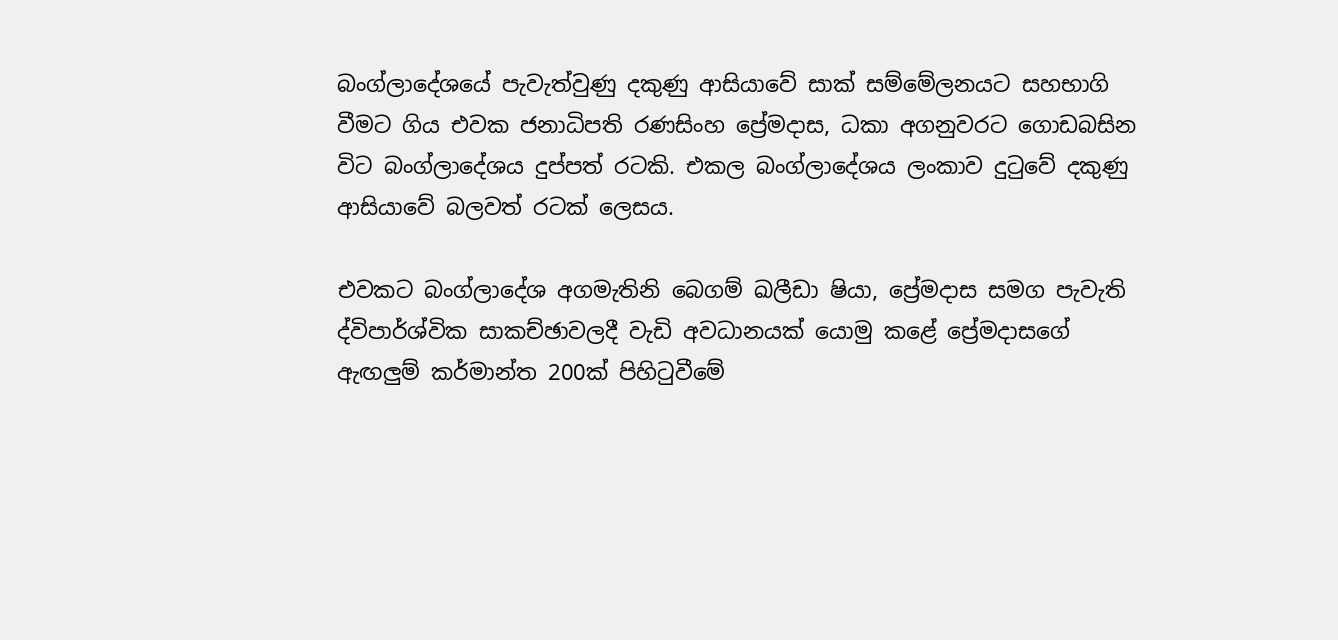බංග්ලාදේශයේ පැවැත්වුණු දකුණු ආසියාවේ සාක් සම්මේලනයට සහභාගි වීමට ගිය එවක ජනාධිපති රණසිංහ ප්‍රේමදාස, ධකා අගනුවරට ගොඩබසින විට බංග්ලාදේශය දුප්පත් රටකි. එකල බංග්ලාදේශය ලංකාව දුටුවේ දකුණු ආසියාවේ බලවත් රටක් ලෙසය.

එවකට බංග්ලාදේශ අගමැතිනි බෙගම් ඛලීඩා ෂියා, ප්‍රේමදාස සමග පැවැති ද්විපාර්ශ්වික සාකච්ඡාවලදී වැඩි අවධානයක් යොමු කළේ ප්‍රේමදාසගේ ඇඟලුම් කර්මාන්ත 200ක් පිහිටුවීමේ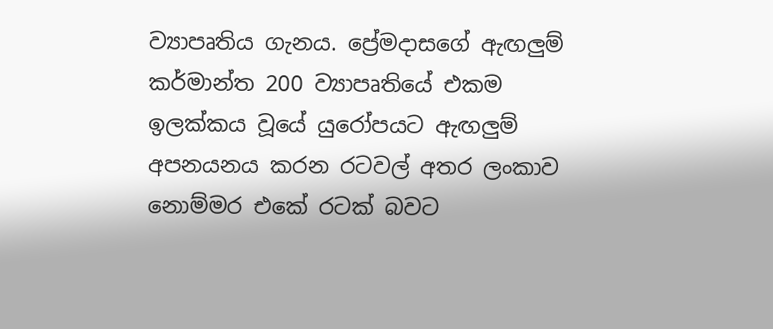ව්‍යාපෘතිය ගැනය. ප්‍රේමදාසගේ ඇඟලුම් කර්මාන්ත 200 ව්‍යාපෘතියේ එකම ඉලක්කය වූයේ යුරෝපයට ඇඟලුම් අපනයනය කරන රටවල් අතර ලංකාව නොම්මර එකේ රටක් බවට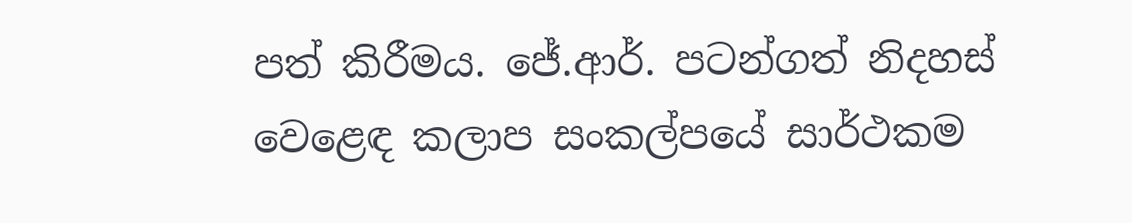පත් කිරීමය. ජේ.ආර්. පටන්ගත් නිදහස් වෙළෙඳ කලාප සංකල්පයේ සාර්ථකම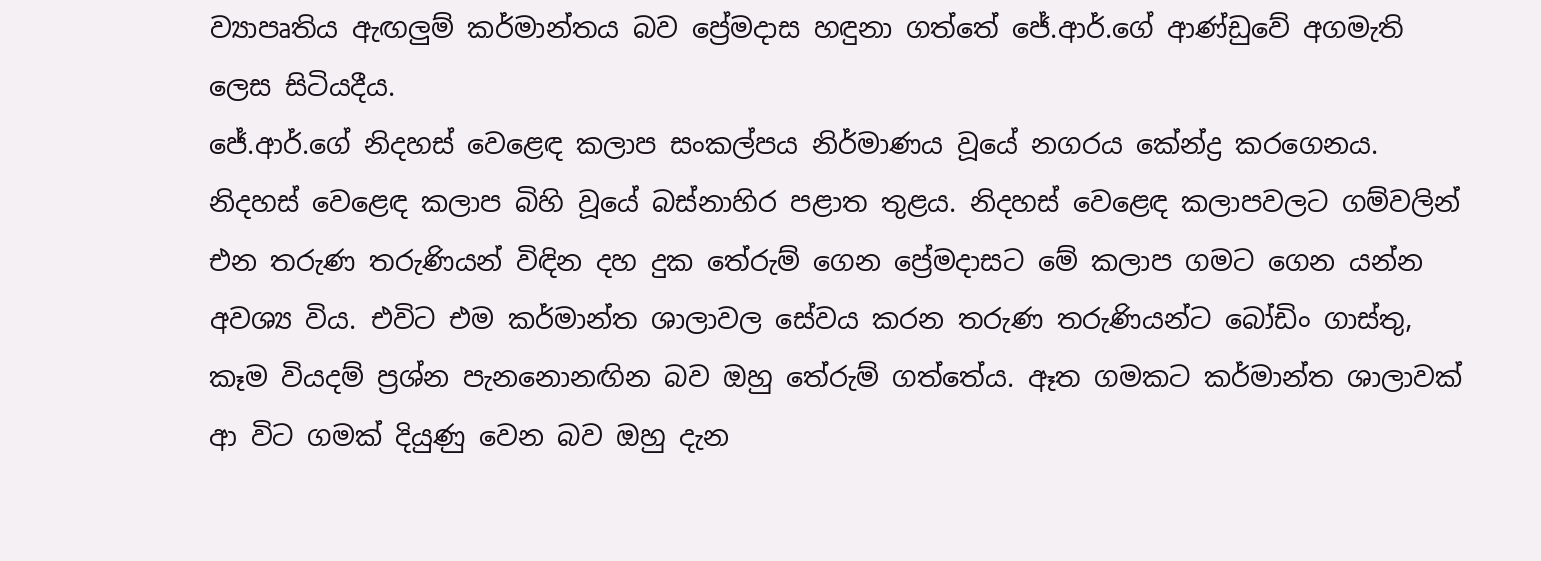ව්‍යාපෘතිය ඇඟලුම් කර්මාන්තය බව ප්‍රේමදාස හඳුනා ගත්තේ ජේ.ආර්.ගේ ආණ්ඩුවේ අගමැති ලෙස සිටියදීය.
ජේ.ආර්.ගේ නිදහස් වෙළෙඳ කලාප සංකල්පය නිර්මාණය වූයේ නගරය කේන්ද්‍ර කරගෙනය. නිදහස් වෙළෙඳ කලාප බිහි වූයේ බස්නාහිර පළාත තුළය. නිදහස් වෙළෙඳ කලාපවලට ගම්වලින් එන තරුණ තරුණියන් විඳින දහ දුක තේරුම් ගෙන ප්‍රේමදාසට මේ කලාප ගමට ගෙන යන්න අවශ්‍ය විය. එවිට එම කර්මාන්ත ශාලාවල සේවය කරන තරුණ තරුණියන්ට බෝඩිං ගාස්තු, කෑම වියදම් ප්‍රශ්න පැනනොනඟින බව ඔහු තේරුම් ගත්තේය. ඈත ගමකට කර්මාන්ත ශාලාවක් ආ විට ගමක් දියුණු වෙන බව ඔහු දැන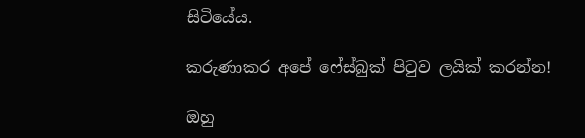සිටියේය.

කරුණාකර අපේ ෆේස්බුක් පිටුව ලයික් කරන්න!

ඔහු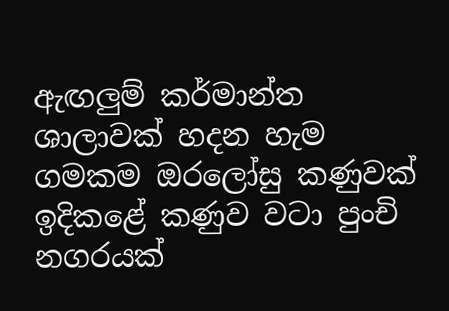ඇඟලුම් කර්මාන්ත ශාලාවක් හදන හැම ගමකම ඔරලෝසු කණුවක් ඉදිකළේ කණුව වටා පුංචි නගරයක්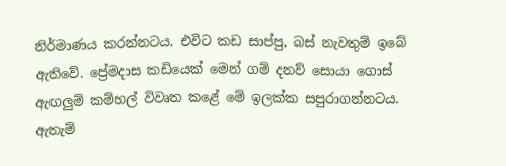නිර්මාණය කරන්නටය. එවිට කඩ සාප්පු, බස් නැවතුම් ඉබේ ඇතිවේ. ප්‍රේමදාස කඩියෙක් මෙන් ගම් දනව් සොයා ගොස් ඇඟලුම් කම්හල් විවෘත කළේ මේ ඉලක්ක සපුරාගන්නටය. ඇතැම්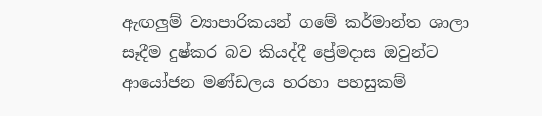ඇඟලුම් ව්‍යාපාරිකයන් ගමේ කර්මාන්ත ශාලා සෑදීම දුෂ්කර බව කියද්දී ප්‍රේමදාස ඔවුන්ට ආයෝජන මණ්ඩලය හරහා පහසුකම්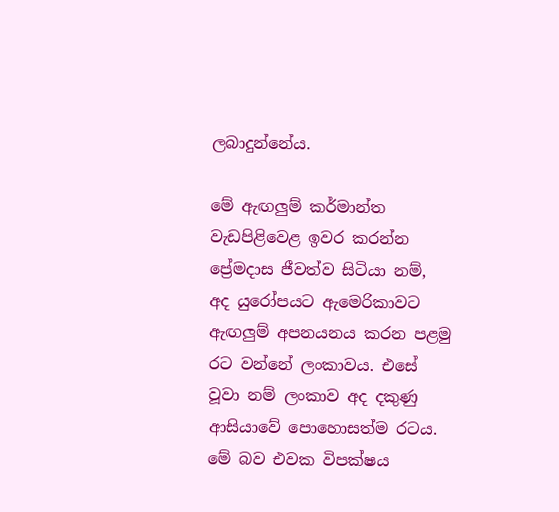ලබාදුන්නේය.

මේ ඇඟලුම් කර්මාන්ත වැඩපිළිවෙළ ඉවර කරන්න ප්‍රේමදාස ජීවත්ව සිටියා නම්, අද යුරෝපයට ඇමෙරිකාවට ඇඟලුම් අපනයනය කරන පළමු රට වන්නේ ලංකාවය. එසේ වූවා නම් ලංකාව අද දකුණු ආසියාවේ පොහොසත්ම රටය. මේ බව එවක විපක්ෂය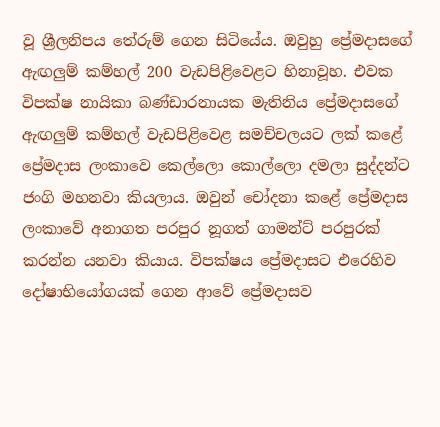වූ ශ්‍රීලනිපය තේරුම් ගෙන සිටියේය. ඔවුහු ප්‍රේමදාසගේ ඇඟලුම් කම්හල් 200 වැඩපිළිවෙළට හිනාවූහ. එවක විපක්ෂ නායිකා බණ්ඩාරනායක මැතිනිය ප්‍රේමදාසගේ ඇඟලුම් කම්හල් වැඩපිළිවෙළ සමච්චලයට ලක් කළේ ප්‍රේමදාස ලංකාවෙ කෙල්ලො කොල්ලො දමලා සුද්දන්ට ජංගි මහනවා කියලාය. ඔවුන් චෝදනා කළේ ප්‍රේමදාස ලංකාවේ අනාගත පරපුර නූගත් ගාමන්ට් පරපුරක් කරන්න යනවා කියාය. විපක්ෂය ප්‍රේමදාසට එරෙහිව දෝෂාභියෝගයක් ගෙන ආවේ ප්‍රේමදාසව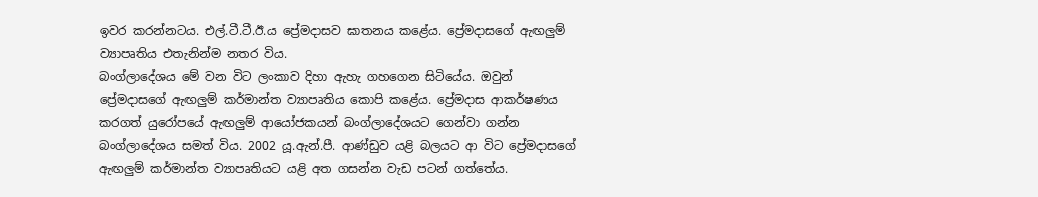ඉවර කරන්නටය. එල්.ටී.ටී.ඊ.ය ප්‍රේමදාසව ඝාතනය කළේය. ප්‍රේමදාසගේ ඇඟලුම් ව්‍යාපෘතිය එතැනින්ම නතර විය.
බංග්ලාදේශය මේ වන විට ලංකාව දිහා ඇහැ ගහගෙන සිටියේය. ඔවුන් ප්‍රේමදාසගේ ඇඟලුම් කර්මාන්ත ව්‍යාපෘතිය කොපි කළේය. ප්‍රේමදාස ආකර්ෂණය කරගත් යුරෝපයේ ඇඟලුම් ආයෝජකයන් බංග්ලාදේශයට ගෙන්වා ගන්න බංග්ලාදේශය සමත් විය. 2002 යූ.ඇන්.පී. ආණ්ඩුව යළි බලයට ආ විට ප්‍රේමදාසගේ ඇඟලුම් කර්මාන්ත ව්‍යාපෘතියට යළි අත ගසන්න වැඩ පටන් ගත්තේය.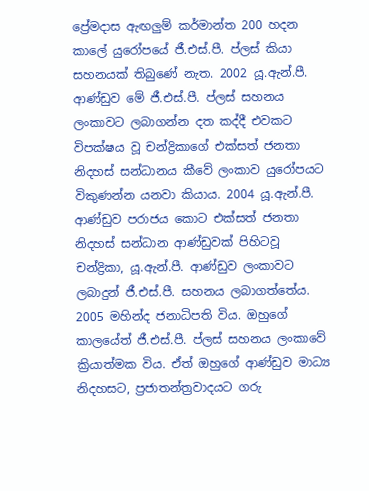ප්‍රේමදාස ඇඟලුම් කර්මාන්ත 200 හදන කාලේ යුරෝපයේ ජී.එස්.පී. ප්ලස් කියා සහනයක් තිබුණේ නැත. 2002 යූ.ඇන්.පී. ආණ්ඩුව මේ ජී.එස්.පී. ප්ලස් සහනය ලංකාවට ලබාගන්න දත කද්දී එවකට විපක්ෂය වූ චන්ද්‍රිකාගේ එක්සත් ජනතා නිදහස් සන්ධානය කීවේ ලංකාව යුරෝපයට විකුණන්න යනවා කියාය. 2004 යූ.ඇන්.පී. ආණ්ඩුව පරාජය කොට එක්සත් ජනතා නිදහස් සන්ධාන ආණ්ඩුවක් පිහිටවූ චන්ද්‍රිකා, යූ.ඇන්.පී. ආණ්ඩුව ලංකාවට ලබාදුන් ජී.එස්.පී. සහනය ලබාගත්තේය.
2005 මහින්ද ජනාධිපති විය. ඔහුගේ කාලයේත් ජී.එස්.පී. ප්ලස් සහනය ලංකාවේ ක්‍රියාත්මක විය. ඒත් ඔහුගේ ආණ්ඩුව මාධ්‍ය නිදහසට, ප්‍රජාතන්ත්‍රවාදයට ගරු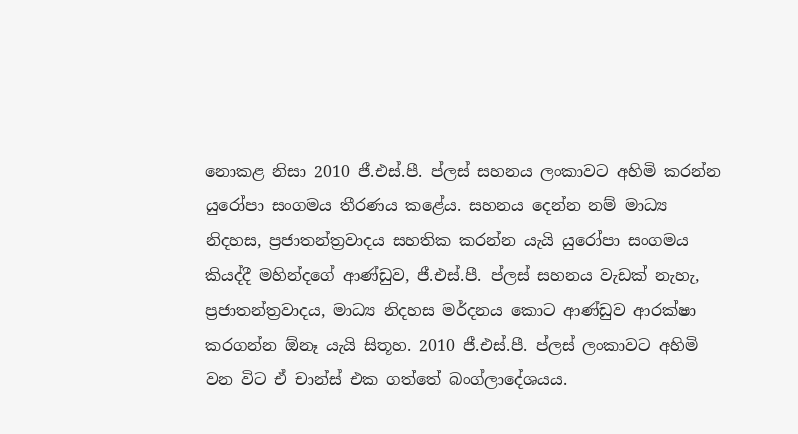නොකළ නිසා 2010 ජී.එස්.පී. ප්ලස් සහනය ලංකාවට අහිමි කරන්න යුරෝපා සංගමය තීරණය කළේය. සහනය දෙන්න නම් මාධ්‍ය නිදහස, ප්‍රජාතන්ත්‍රවාදය සහතික කරන්න යැයි යුරෝපා සංගමය කියද්දී මහින්දගේ ආණ්ඩුව, ජී.එස්.පී. ප්ලස් සහනය වැඩක් නැහැ, ප්‍රජාතන්ත්‍රවාදය, මාධ්‍ය නිදහස මර්දනය කොට ආණ්ඩුව ආරක්ෂා කරගන්න ඕනෑ යැයි සිතූහ. 2010 ජී.එස්.පී. ප්ලස් ලංකාවට අහිමි වන විට ඒ චාන්ස් එක ගත්තේ බංග්ලාදේශයය.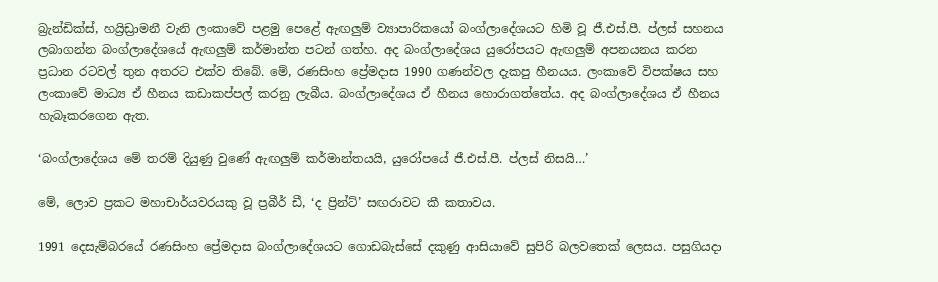බ්‍රැන්ඩික්ස්, හය්‍රිඩ්‍රාමනී වැනි ලංකාවේ පළමු පෙළේ ඇඟලුම් ව්‍යාපාරිකයෝ බංග්ලාදේශයට හිමි වූ ජී.එස්.පී. ප්ලස් සහනය ලබාගන්න බංග්ලාදේශයේ ඇඟලුම් කර්මාන්ත පටන් ගත්හ. අද බංග්ලාදේශය යුරෝපයට ඇඟලුම් අපනයනය කරන ප්‍රධාන රටවල් තුන අතරට එක්ව තිබේ. මේ, රණසිංහ ප්‍රේමදාස 1990 ගණන්වල දැකපු හීනයය. ලංකාවේ විපක්ෂය සහ ලංකාවේ මාධ්‍ය ඒ හීනය කඩාකප්පල් කරනු ලැබීය. බංග්ලාදේශය ඒ හීනය හොරාගත්තේය. අද බංග්ලාදේශය ඒ හීනය හැබෑකරගෙන ඇත.

‘බංග්ලාදේශය මේ තරම් දියුණු වුණේ ඇඟලුම් කර්මාන්තයයි, යුරෝපයේ ජී.එස්.පී. ප්ලස් නිසයි…’

මේ, ලොව ප්‍රකට මහාචාර්යවරයකු වූ ප්‍රබීර් ඩී, ‘ද ප්‍රින්ට්’ සඟරාවට කී කතාවය.

1991 දෙසැම්බරයේ රණසිංහ ප්‍රේමදාස බංග්ලාදේශයට ගොඩබැස්සේ දකුණු ආසියාවේ සුපිරි බලවතෙක් ලෙසය. පසුගියදා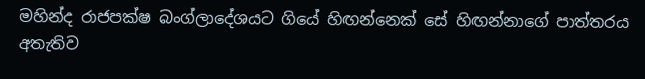මහින්ද රාජපක්ෂ බංග්ලාදේශයට ගියේ හිඟන්නෙක් සේ හිඟන්නාගේ පාත්තරය අතැතිව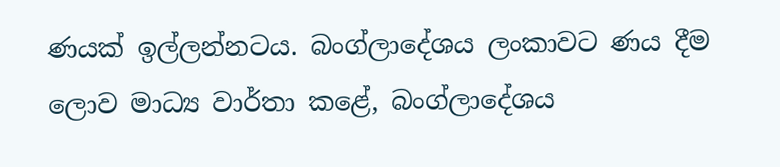ණයක් ඉල්ලන්නටය. බංග්ලාදේශය ලංකාවට ණය දීම ලොව මාධ්‍ය වාර්තා කළේ, බංග්ලාදේශය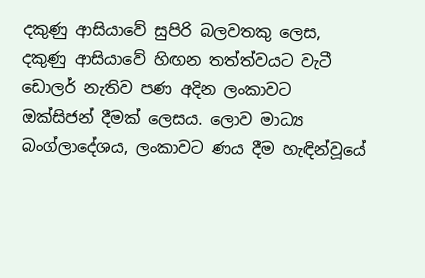දකුණු ආසියාවේ සුපිරි බලවතකු ලෙස, දකුණු ආසියාවේ හිඟන තත්ත්වයට වැටී ඩොලර් නැතිව පණ අදින ලංකාවට ඔක්සිජන් දීමක් ලෙසය. ලොව මාධ්‍ය බංග්ලාදේශය, ලංකාවට ණය දීම හැඳින්වූයේ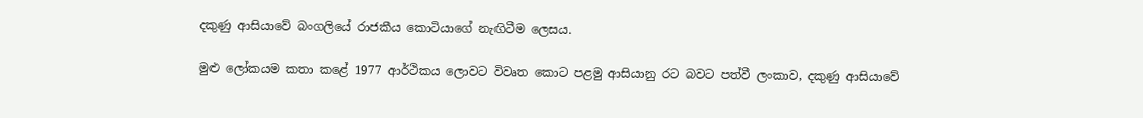දකුණු ආසියාවේ බංගලියේ රාජකීය කොටියාගේ නැඟිටීම ලෙසය.

මුළු ලෝකයම කතා කළේ 1977 ආර්ථිකය ලොවට විවෘත කොට පළමු ආසියානු රට බවට පත්වී ලංකාව, දකුණු ආසියාවේ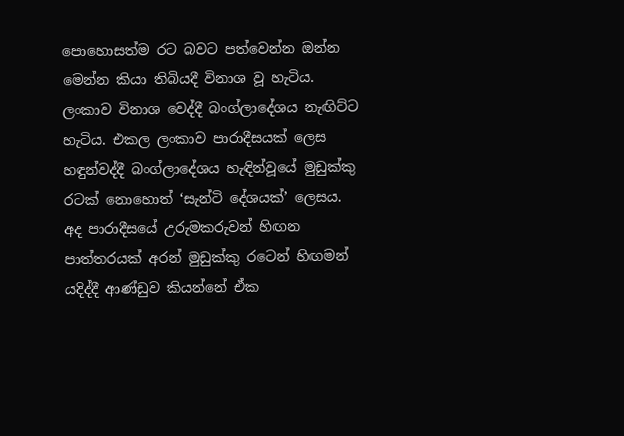පොහොසත්ම රට බවට පත්වෙන්න ඔන්න මෙන්න කියා තිබියදී විනාශ වූ හැටිය. ලංකාව විනාශ වෙද්දී බංග්ලාදේශය නැඟිට්ට හැටිය. එකල ලංකාව පාරාදීසයක් ලෙස හඳුන්වද්දී බංග්ලාදේශය හැඳින්වූයේ මුඩුක්කු රටක් නොහොත් ‘සැන්ටි දේශයක්’ ලෙසය. අද පාරාදීසයේ උරුමකරුවන් හිඟන පාත්තරයක් අරන් මුඩුක්කු රටෙන් හිඟමන් යදිද්දී ආණ්ඩුව කියන්නේ ඒක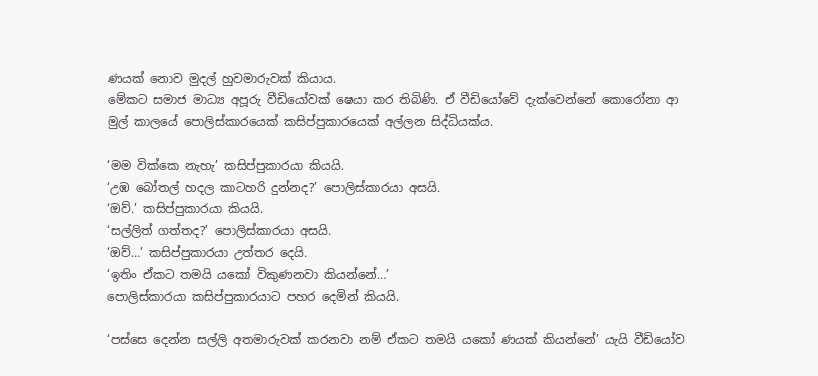ණයක් නොව මුදල් හුවමාරුවක් කියාය.
මේකට සමාජ මාධ්‍ය අපූරු වීඩියෝවක් ෂෙයා කර තිබිණි. ඒ වීඩියෝවේ දැක්වෙන්නේ කොරෝනා ආ මුල් කාලයේ පොලිස්කාරයෙක් කසිප්පුකාරයෙක් අල්ලන සිද්ධියක්ය.

‘මම වික්කෙ නැහැ’ කසිප්පුකාරයා කියයි.
‘උඹ බෝතල් හදල කාටහරි දුන්නද?’ පොලිස්කාරයා අසයි.
‘ඔව්.’ කසිප්පුකාරයා කියයි.
‘සල්ලිත් ගත්තද?’ පොලිස්කාරයා අසයි.
‘ඔව්…’ කසිප්පුකාරයා උත්තර දෙයි.
‘ඉතිං ඒකට තමයි යකෝ විකුණනවා කියන්නේ…’
පොලිස්කාරයා කසිප්පුකාරයාට පහර දෙමින් කියයි.

‘පස්සෙ දෙන්න සල්ලි අතමාරුවක් කරනවා නම් ඒකට තමයි යකෝ ණයක් කියන්නේ’ යැයි වීඩියෝව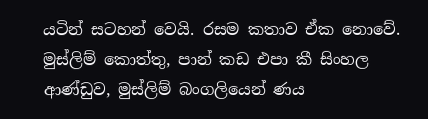යටින් සටහන් වෙයි. රසම කතාව ඒක නොවේ. මුස්ලිම් කොත්තු, පාන් කඩ එපා කී සිංහල ආණ්ඩුව, මුස්ලිම් බංගලියෙන් ණය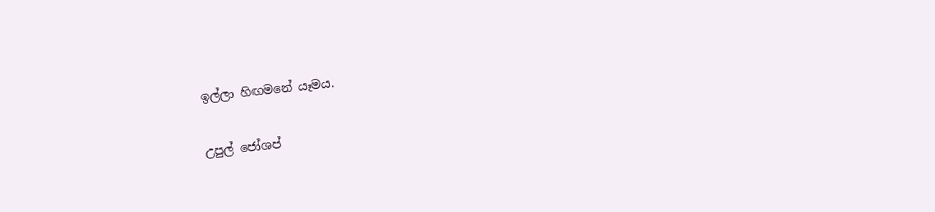ඉල්ලා හිඟමනේ යෑමය.

උපුල් ජෝශප්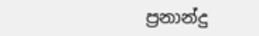ප්‍රනාන්දු